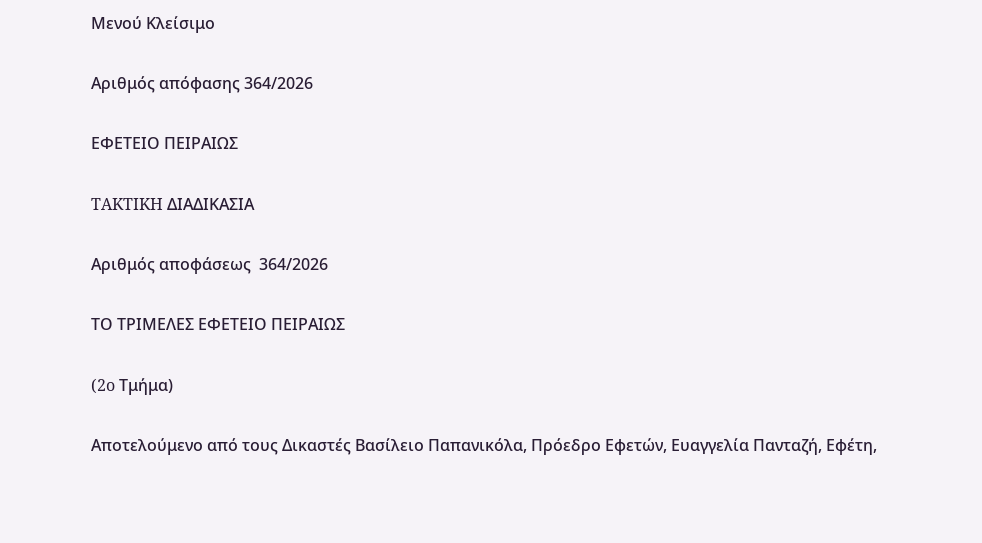Μενού Κλείσιμο

Αριθμός απόφασης 364/2026

ΕΦΕΤΕΙΟ ΠΕΙΡΑΙΩΣ

TAKTIKH ΔΙΑΔΙΚΑΣΙΑ

Αριθμός αποφάσεως  364/2026

ΤΟ ΤΡΙΜΕΛΕΣ ΕΦΕΤΕΙΟ ΠΕΙΡΑΙΩΣ

(2o Τμήμα)

Αποτελούμενο από τους Δικαστές Βασίλειο Παπανικόλα, Πρόεδρο Εφετών, Ευαγγελία Πανταζή, Εφέτη,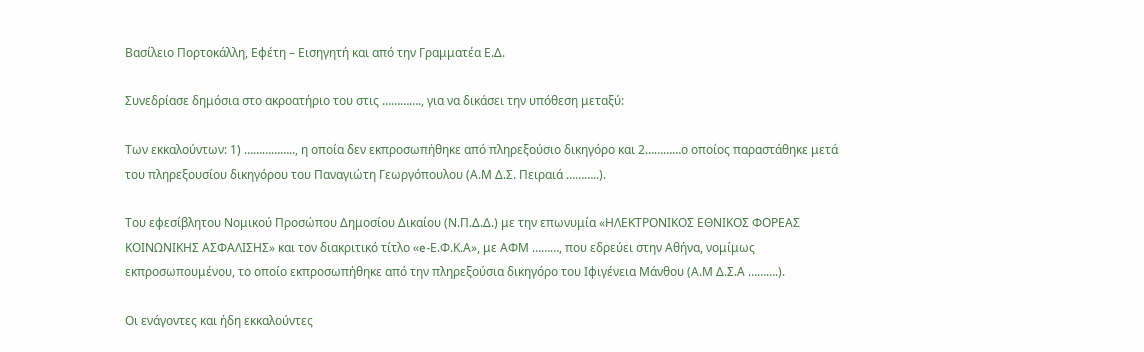Βασίλειο Πορτοκάλλη, Εφέτη – Εισηγητή και από την Γραμματέα Ε.Δ.

Συνεδρίασε δημόσια στο ακροατήριο του στις …………., για να δικάσει την υπόθεση μεταξύ:

Των εκκαλούντων: 1) …………….., η οποία δεν εκπροσωπήθηκε από πληρεξούσιο δικηγόρο και 2…………ο οποίος παραστάθηκε μετά του πληρεξουσίου δικηγόρου του Παναγιώτη Γεωργόπουλου (Α.Μ Δ.Σ. Πειραιά ………..).

Του εφεσίβλητου Νομικού Προσώπου Δημοσίου Δικαίου (Ν.Π.Δ.Δ.) με την επωνυμία «ΗΛΕΚΤΡΟΝΙΚΟΣ ΕΘΝΙΚΟΣ ΦΟΡΕΑΣ ΚΟΙΝΩΝΙΚΗΣ ΑΣΦΑΛΙΣΗΣ» και τον διακριτικό τίτλο «e-Ε.Φ.Κ.Α», με ΑΦΜ ………, που εδρεύει στην Αθήνα, νομίμως εκπροσωπουμένου, το οποίο εκπροσωπήθηκε από την πληρεξούσια δικηγόρο του Ιφιγένεια Μάνθου (Α.Μ Δ.Σ.Α ……….).

Οι ενάγοντες και ήδη εκκαλούντες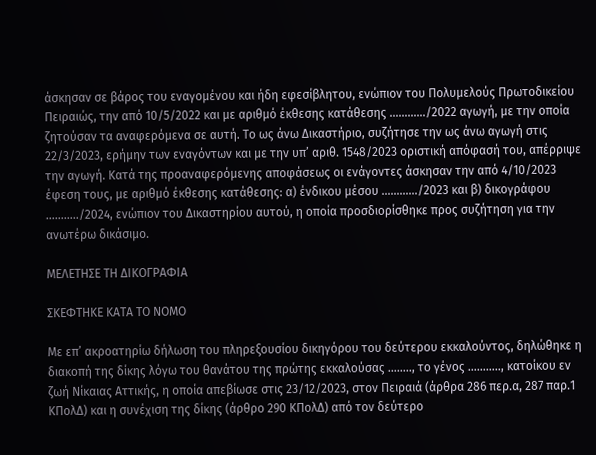άσκησαν σε βάρος του εναγομένου και ήδη εφεσίβλητου, ενώπιον του Πολυμελούς Πρωτοδικείου Πειραιώς, την από 10/5/2022 και με αριθμό έκθεσης κατάθεσης …………/2022 αγωγή, με την οποία ζητούσαν τα αναφερόμενα σε αυτή. Το ως άνω Δικαστήριο, συζήτησε την ως άνω αγωγή στις 22/3/2023, ερήμην των εναγόντων και με την υπ’ αριθ. 1548/2023 οριστική απόφασή του, απέρριψε την αγωγή. Κατά της προαναφερόμενης αποφάσεως οι ενάγοντες άσκησαν την από 4/10/2023 έφεση τους, με αριθμό έκθεσης κατάθεσης: α) ένδικου μέσου …………/2023 και β) δικογράφου ………../2024, ενώπιον του Δικαστηρίου αυτού, η οποία προσδιορίσθηκε προς συζήτηση για την ανωτέρω δικάσιμο.

ΜΕΛΕΤΗΣΕ ΤΗ ΔΙΚΟΓΡΑΦΙΑ

ΣΚΕΦΤΗΚΕ ΚΑΤΑ ΤΟ ΝΟΜΟ

Με επ’ ακροατηρίω δήλωση του πληρεξουσίου δικηγόρου του δεύτερου εκκαλούντος, δηλώθηκε η διακοπή της δίκης λόγω του θανάτου της πρώτης εκκαλούσας …….., το γένος ……….., κατοίκου εν ζωή Νίκαιας Αττικής, η οποία απεβίωσε στις 23/12/2023, στον Πειραιά (άρθρα 286 περ.α, 287 παρ.1 ΚΠολΔ) και η συνέχιση της δίκης (άρθρο 290 ΚΠολΔ) από τον δεύτερο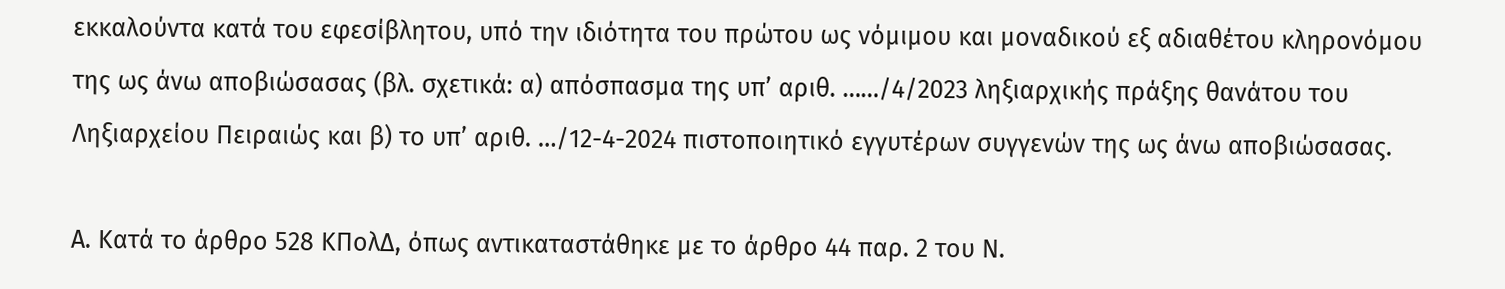εκκαλούντα κατά του εφεσίβλητου, υπό την ιδιότητα του πρώτου ως νόμιμου και μοναδικού εξ αδιαθέτου κληρονόμου της ως άνω αποβιώσασας (βλ. σχετικά: α) απόσπασμα της υπ’ αριθ. ……/4/2023 ληξιαρχικής πράξης θανάτου του Ληξιαρχείου Πειραιώς και β) το υπ’ αριθ. …/12-4-2024 πιστοποιητικό εγγυτέρων συγγενών της ως άνω αποβιώσασας.

Α. Κατά το άρθρο 528 ΚΠολΔ, όπως αντικαταστάθηκε με το άρθρο 44 παρ. 2 του Ν.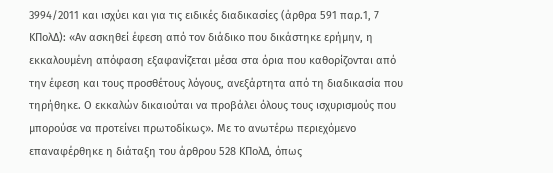3994/2011 και ισχύει και για τις ειδικές διαδικασίες (άρθρα 591 παρ.1, 7 ΚΠολΔ): «Αν ασκηθεί έφεση από τον διάδικο που δικάστηκε ερήμην, η εκκαλουμένη απόφαση εξαφανίζεται μέσα στα όρια που καθορίζονται από την έφεση και τους προσθέτους λόγους, ανεξάρτητα από τη διαδικασία που τηρήθηκε. Ο εκκαλών δικαιούται να προβάλει όλους τους ισχυρισμούς που μπορούσε να προτείνει πρωτοδίκως». Με το ανωτέρω περιεχόμενο επαναφέρθηκε η διάταξη του άρθρου 528 ΚΠολΔ, όπως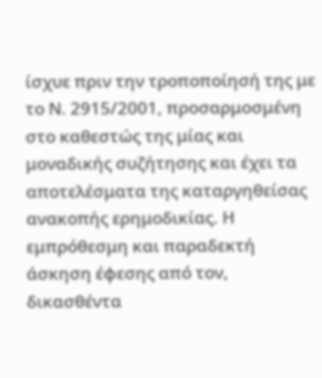ίσχυε πριν την τροποποίησή της με το Ν. 2915/2001, προσαρμοσμένη στο καθεστώς της μίας και μοναδικής συζήτησης και έχει τα αποτελέσματα της καταργηθείσας ανακοπής ερημοδικίας. Η εμπρόθεσμη και παραδεκτή άσκηση έφεσης από τον, δικασθέντα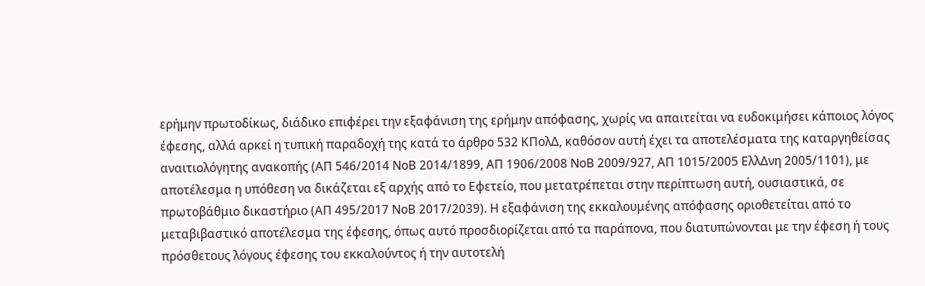ερήμην πρωτοδίκως, διάδικο επιφέρει την εξαφάνιση της ερήμην απόφασης, χωρίς να απαιτείται να ευδοκιμήσει κάποιος λόγος έφεσης, αλλά αρκεί η τυπική παραδοχή της κατά το άρθρο 532 ΚΠολΔ, καθόσον αυτή έχει τα αποτελέσματα της καταργηθείσας αναιτιολόγητης ανακοπής (ΑΠ 546/2014 ΝοΒ 2014/1899, ΑΠ 1906/2008 ΝοΒ 2009/927, ΑΠ 1015/2005 ΕλλΔνη 2005/1101), με αποτέλεσμα η υπόθεση να δικάζεται εξ αρχής από το Εφετείο, που μετατρέπεται στην περίπτωση αυτή, ουσιαστικά, σε πρωτοβάθμιο δικαστήριο (ΑΠ 495/2017 ΝοΒ 2017/2039). Η εξαφάνιση της εκκαλουμένης απόφασης οριοθετείται από το μεταβιβαστικό αποτέλεσμα της έφεσης, όπως αυτό προσδιορίζεται από τα παράπονα, που διατυπώνονται με την έφεση ή τους πρόσθετους λόγους έφεσης του εκκαλούντος ή την αυτοτελή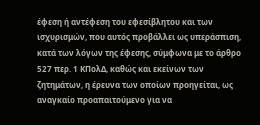έφεση ή αντέφεση του εφεσίβλητου και των ισχυρισμών, που αυτός προβάλλει ως υπεράσπιση, κατά των λόγων της έφεσης, σύμφωνα με το άρθρο 527 περ. 1 ΚΠολΔ, καθώς και εκείνων των ζητημάτων, η έρευνα των οποίων προηγείται, ως αναγκαίο προαπαιτούμενο για να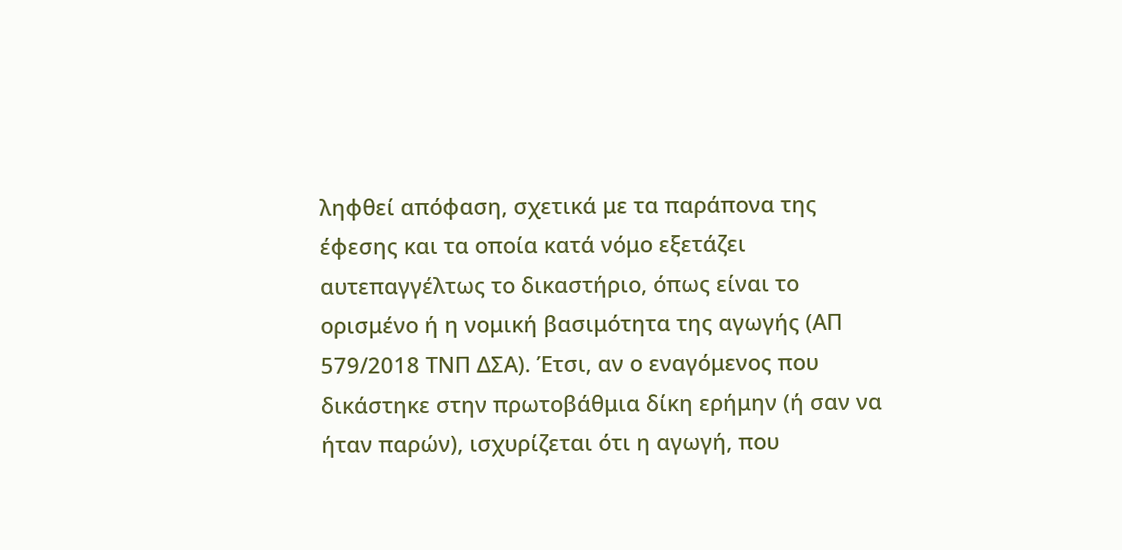ληφθεί απόφαση, σχετικά με τα παράπονα της έφεσης και τα οποία κατά νόμο εξετάζει αυτεπαγγέλτως το δικαστήριο, όπως είναι το ορισμένο ή η νομική βασιμότητα της αγωγής (ΑΠ 579/2018 ΤΝΠ ΔΣΑ). Έτσι, αν ο εναγόμενος που δικάστηκε στην πρωτοβάθμια δίκη ερήμην (ή σαν να ήταν παρών), ισχυρίζεται ότι η αγωγή, που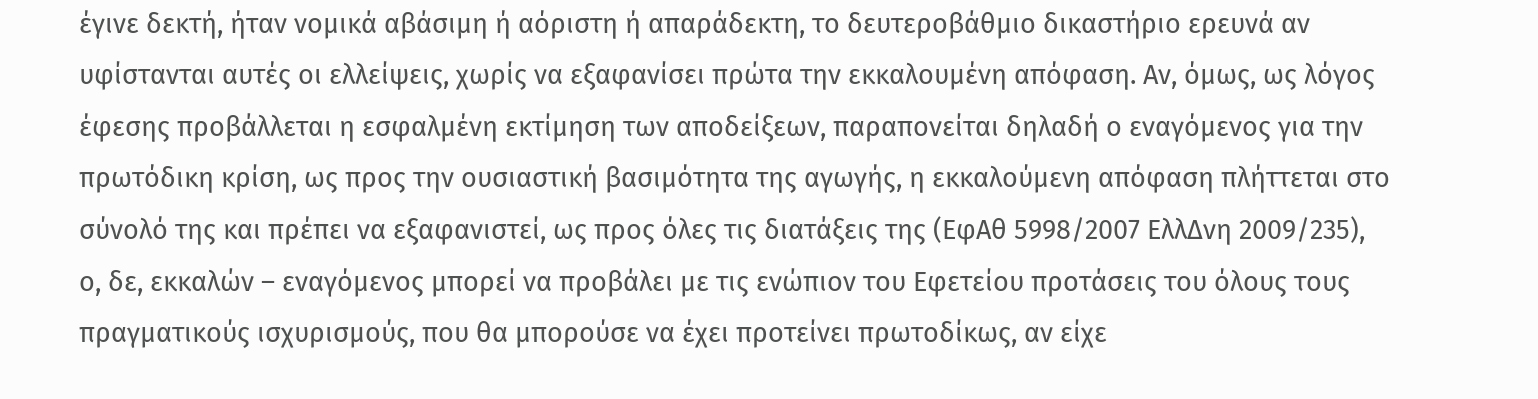έγινε δεκτή, ήταν νομικά αβάσιμη ή αόριστη ή απαράδεκτη, το δευτεροβάθμιο δικαστήριο ερευνά αν υφίστανται αυτές οι ελλείψεις, χωρίς να εξαφανίσει πρώτα την εκκαλουμένη απόφαση. Αν, όμως, ως λόγος έφεσης προβάλλεται η εσφαλμένη εκτίμηση των αποδείξεων, παραπονείται δηλαδή ο εναγόμενος για την πρωτόδικη κρίση, ως προς την ουσιαστική βασιμότητα της αγωγής, η εκκαλούμενη απόφαση πλήττεται στο σύνολό της και πρέπει να εξαφανιστεί, ως προς όλες τις διατάξεις της (ΕφΑθ 5998/2007 ΕλλΔνη 2009/235), ο, δε, εκκαλών – εναγόμενος μπορεί να προβάλει με τις ενώπιον του Εφετείου προτάσεις του όλους τους πραγματικούς ισχυρισμούς, που θα μπορούσε να έχει προτείνει πρωτοδίκως, αν είχε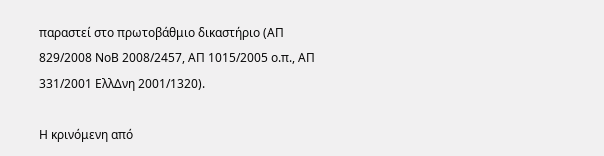παραστεί στο πρωτοβάθμιο δικαστήριο (ΑΠ 829/2008 ΝοΒ 2008/2457, ΑΠ 1015/2005 ο.π., ΑΠ 331/2001 ΕλλΔνη 2001/1320).

Η κρινόμενη από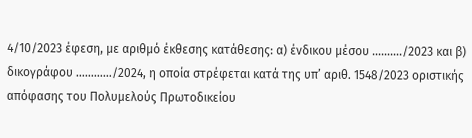4/10/2023 έφεση, με αριθμό έκθεσης κατάθεσης: α) ένδικου μέσου ………./2023 και β) δικογράφου …………/2024, η οποία στρέφεται κατά της υπ’ αριθ. 1548/2023 οριστικής απόφασης του Πολυμελούς Πρωτοδικείου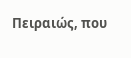Πειραιώς, που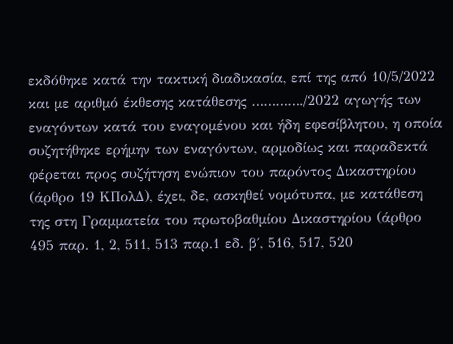εκδόθηκε κατά την τακτική διαδικασία, επί της από 10/5/2022 και με αριθμό έκθεσης κατάθεσης …………./2022 αγωγής των εναγόντων κατά του εναγομένου και ήδη εφεσίβλητου, η οποία συζητήθηκε ερήμην των εναγόντων, αρμοδίως και παραδεκτά φέρεται προς συζήτηση ενώπιον του παρόντος Δικαστηρίου (άρθρο 19 ΚΠολΔ), έχει, δε, ασκηθεί νομότυπα, με κατάθεση της στη Γραμματεία του πρωτοβαθμίου Δικαστηρίου (άρθρο 495 παρ. 1, 2, 511, 513 παρ.1 εδ. β΄, 516, 517, 520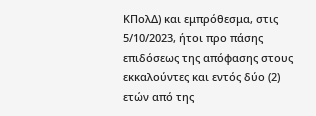ΚΠολΔ) και εμπρόθεσμα, στις 5/10/2023, ήτοι προ πάσης επιδόσεως της απόφασης στους εκκαλούντες και εντός δύο (2) ετών από της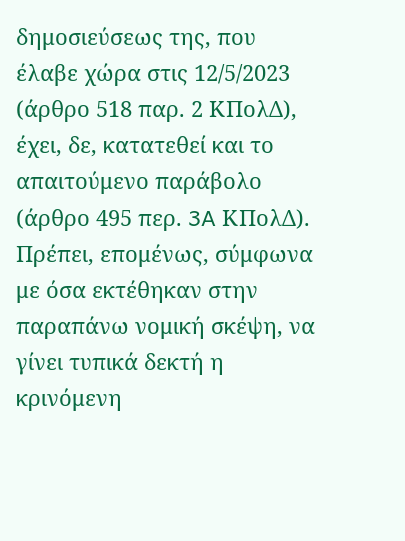δημοσιεύσεως της, που έλαβε χώρα στις 12/5/2023 (άρθρο 518 παρ. 2 ΚΠολΔ), έχει, δε, κατατεθεί και το απαιτούμενο παράβολο (άρθρο 495 περ. 3A ΚΠολΔ). Πρέπει, επομένως, σύμφωνα με όσα εκτέθηκαν στην παραπάνω νομική σκέψη, να γίνει τυπικά δεκτή η κρινόμενη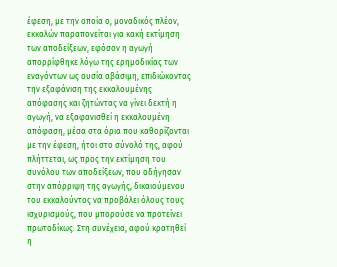έφεση, με την οποία ο, μοναδικός πλέον, εκκαλών παραπονείται για κακή εκτίμηση των αποδείξεων, εφόσον η αγωγή απορρίφθηκε λόγω της ερημοδικίας των εναγόντων ως ουσία αβάσιμη, επιδιώκοντας την εξαφάνιση της εκκαλουμένης απόφασης και ζητώντας να γίνει δεκτή η αγωγή, να εξαφανισθεί η εκκαλουμένη απόφαση, μέσα στα όρια που καθορίζονται με την έφεση, ήτοι στο σύνολό της, αφού πλήττεται, ως προς την εκτίμηση του συνόλου των αποδείξεων, που οδήγησαν στην απόρριψη της αγωγής, δικαιούμενου του εκκαλούντος να προβάλει όλους τους ισχυρισμούς, που μπορούσε να προτείνει πρωτοδίκως. Στη συνέχεια, αφού κρατηθεί η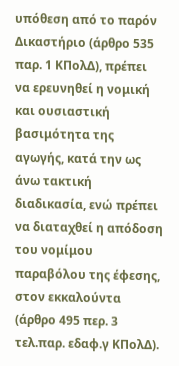υπόθεση από το παρόν Δικαστήριο (άρθρο 535 παρ. 1 ΚΠολΔ), πρέπει να ερευνηθεί η νομική και ουσιαστική βασιμότητα της αγωγής, κατά την ως άνω τακτική διαδικασία, ενώ πρέπει να διαταχθεί η απόδοση του νομίμου παραβόλου της έφεσης, στον εκκαλούντα (άρθρο 495 περ. 3 τελ.παρ. εδαφ.γ ΚΠολΔ).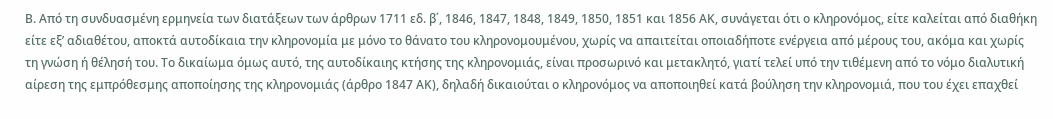Β. Από τη συνδυασμένη ερμηνεία των διατάξεων των άρθρων 1711 εδ. β΄, 1846, 1847, 1848, 1849, 1850, 1851 και 1856 ΑΚ, συνάγεται ότι ο κληρονόμος, είτε καλείται από διαθήκη είτε εξ’ αδιαθέτου, αποκτά αυτοδίκαια την κληρονομία με μόνο το θάνατο του κληρονομουμένου, χωρίς να απαιτείται οποιαδήποτε ενέργεια από μέρους του, ακόμα και χωρίς τη γνώση ή θέλησή του. Το δικαίωμα όμως αυτό, της αυτοδίκαιης κτήσης της κληρονομιάς, είναι προσωρινό και μετακλητό, γιατί τελεί υπό την τιθέμενη από το νόμο διαλυτική αίρεση της εμπρόθεσμης αποποίησης της κληρονομιάς (άρθρο 1847 ΑΚ), δηλαδή δικαιούται ο κληρονόμος να αποποιηθεί κατά βούληση την κληρονομιά, που του έχει επαχθεί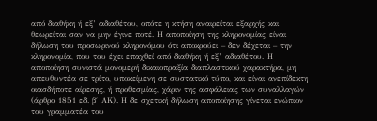από διαθήκη ή εξ’ αδιαθέτου, οπότε η κτήση αναιρείται εξαρχής και θεωρείται σαν να μην έγινε ποτέ. Η αποποίηση της κληρονομίας είναι δήλωση του προσωρινού κληρονόμου ότι αποκρούει – δεν δέχεται – την κληρονομία, που του έχει επαχθεί από διαθήκη ή εξ’ αδιαθέτου. Η αποποίηση συνιστά μονομερή δικαιοπραξία διαπλαστικού χαρακτήρα, μη απευθυντέα σε τρίτο, υποκείμενη σε συστατικό τύπο, και είναι ανεπίδεκτη οιασδήποτε αίρεσης, ή προθεσμίας, χάριν της ασφάλειας των συναλλαγών (άρθρο 1851 εδ. β΄ ΑΚ). Η δε σχετική δήλωση αποποίησης γίνεται ενώπιον του γραμματέα του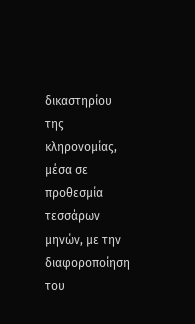δικαστηρίου της κληρονομίας, μέσα σε προθεσμία τεσσάρων μηνών, με την διαφοροποίηση του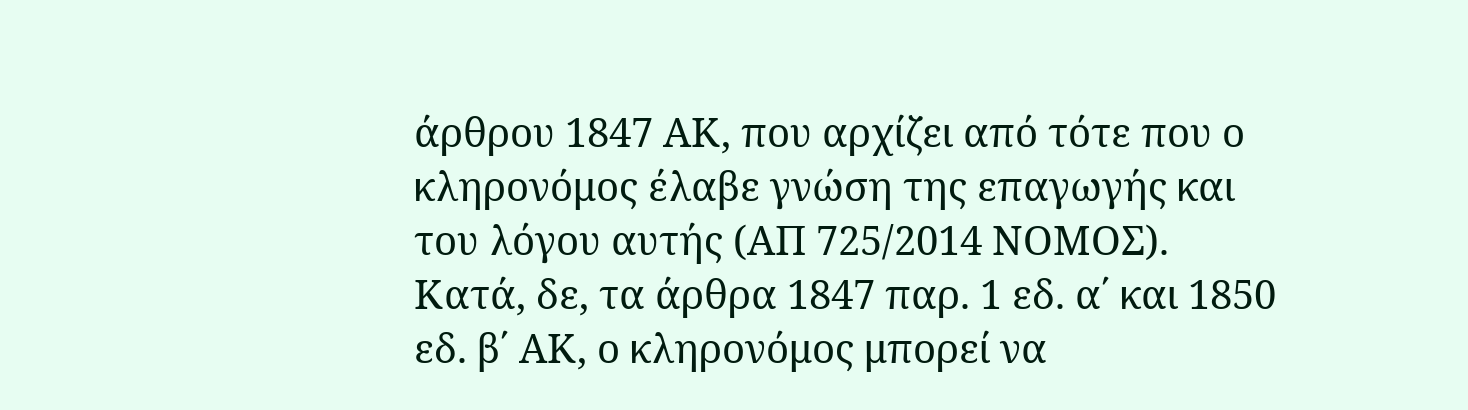άρθρου 1847 ΑΚ, που αρχίζει από τότε που ο κληρονόμος έλαβε γνώση της επαγωγής και του λόγου αυτής (ΑΠ 725/2014 ΝΟΜΟΣ). Κατά, δε, τα άρθρα 1847 παρ. 1 εδ. α΄ και 1850 εδ. β΄ ΑΚ, ο κληρονόμος μπορεί να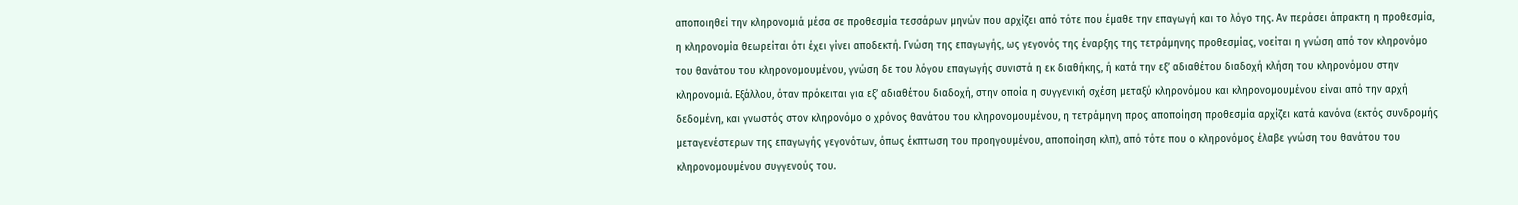αποποιηθεί την κληρονομιά μέσα σε προθεσμία τεσσάρων μηνών που αρχίζει από τότε που έμαθε την επαγωγή και το λόγο της. Αν περάσει άπρακτη η προθεσμία, η κληρονομία θεωρείται ότι έχει γίνει αποδεκτή. Γνώση της επαγωγής, ως γεγονός της έναρξης της τετράμηνης προθεσμίας, νοείται η γνώση από τον κληρονόμο του θανάτου του κληρονομουμένου, γνώση δε του λόγου επαγωγής συνιστά η εκ διαθήκης, ή κατά την εξ’ αδιαθέτου διαδοχή κλήση του κληρονόμου στην κληρονομιά. Εξάλλου, όταν πρόκειται για εξ’ αδιαθέτου διαδοχή, στην οποία η συγγενική σχέση μεταξύ κληρονόμου και κληρονομουμένου είναι από την αρχή δεδομένη, και γνωστός στον κληρονόμο ο χρόνος θανάτου του κληρονομουμένου, η τετράμηνη προς αποποίηση προθεσμία αρχίζει κατά κανόνα (εκτός συνδρομής μεταγενέστερων της επαγωγής γεγονότων, όπως έκπτωση του προηγουμένου, αποποίηση κλπ), από τότε που ο κληρονόμος έλαβε γνώση του θανάτου του κληρονομουμένου συγγενούς του.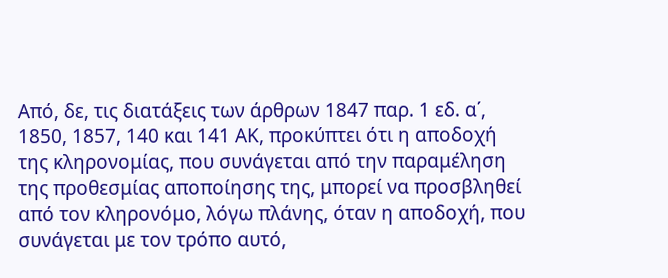Από, δε, τις διατάξεις των άρθρων 1847 παρ. 1 εδ. α΄, 1850, 1857, 140 και 141 ΑΚ, προκύπτει ότι η αποδοχή της κληρονομίας, που συνάγεται από την παραμέληση της προθεσμίας αποποίησης της, μπορεί να προσβληθεί από τον κληρονόμο, λόγω πλάνης, όταν η αποδοχή, που συνάγεται με τον τρόπο αυτό,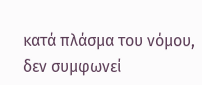κατά πλάσμα του νόμου, δεν συμφωνεί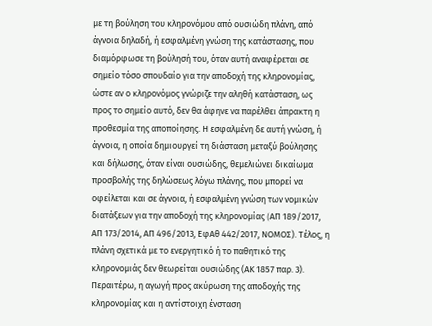με τη βούληση του κληρονόμου από ουσιώδη πλάνη, από άγνοια δηλαδή, ή εσφαλμένη γνώση της κατάστασης, που διαμόρφωσε τη βούλησή του, όταν αυτή αναφέρεται σε σημείο τόσο σπουδαίο για την αποδοχή της κληρονομίας, ώστε αν ο κληρονόμος γνώριζε την αληθή κατάσταση, ως προς το σημείο αυτό, δεν θα άφηνε να παρέλθει άπρακτη η προθεσμία της αποποίησης. Η εσφαλμένη δε αυτή γνώση, ή άγνοια, η οποία δημιουργεί τη διάσταση μεταξύ βούλησης και δήλωσης, όταν είναι ουσιώδης, θεμελιώνει δικαίωμα προσβολής της δηλώσεως λόγω πλάνης, που μπορεί να οφείλεται και σε άγνοια, ή εσφαλμένη γνώση των νομικών διατάξεων για την αποδοχή της κληρονομίας (AΠ 189/2017, ΑΠ 173/2014, ΑΠ 496/2013, ΕφΑθ 442/2017, ΝΟΜΟΣ). Τέλος, η πλάνη σχετικά με το ενεργητικό ή το παθητικό της κληρονομιάς δεν θεωρείται ουσιώδης (ΑΚ 1857 παρ. 3). Περαιτέρω, η αγωγή προς ακύρωση της αποδοχής της κληρονομίας και η αντίστοιχη ένσταση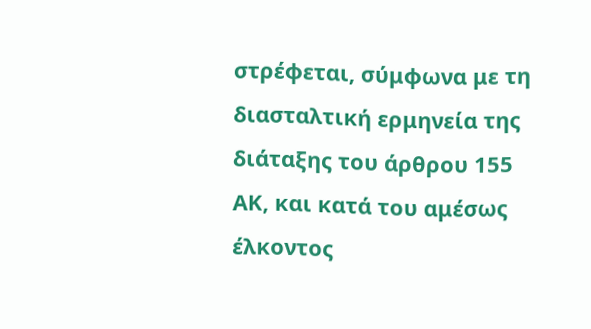στρέφεται, σύμφωνα με τη διασταλτική ερμηνεία της διάταξης του άρθρου 155 ΑΚ, και κατά του αμέσως έλκοντος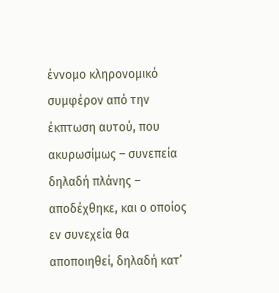έννομο κληρονομικό συμφέρον από την έκπτωση αυτού, που ακυρωσίμως – συνεπεία δηλαδή πλάνης – αποδέχθηκε, και ο οποίος εν συνεχεία θα αποποιηθεί, δηλαδή κατ’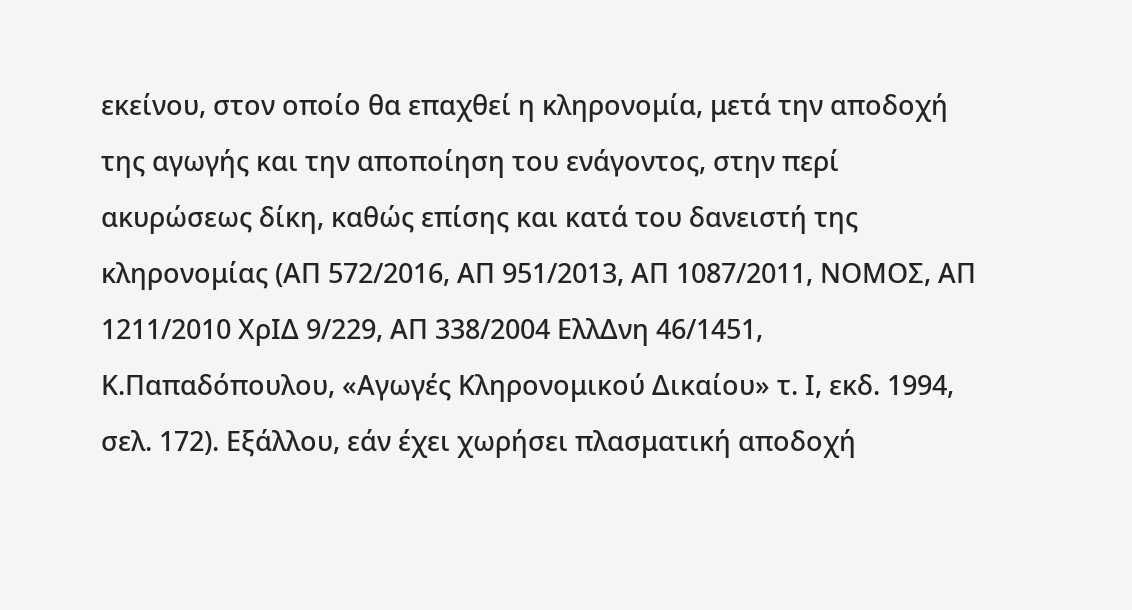εκείνου, στον οποίο θα επαχθεί η κληρονομία, μετά την αποδοχή της αγωγής και την αποποίηση του ενάγοντος, στην περί ακυρώσεως δίκη, καθώς επίσης και κατά του δανειστή της κληρονομίας (ΑΠ 572/2016, ΑΠ 951/2013, ΑΠ 1087/2011, ΝΟΜΟΣ, ΑΠ 1211/2010 ΧρΙΔ 9/229, ΑΠ 338/2004 ΕλλΔνη 46/1451, Κ.Παπαδόπουλου, «Αγωγές Κληρονομικού Δικαίου» τ. Ι, εκδ. 1994, σελ. 172). Εξάλλου, εάν έχει χωρήσει πλασματική αποδοχή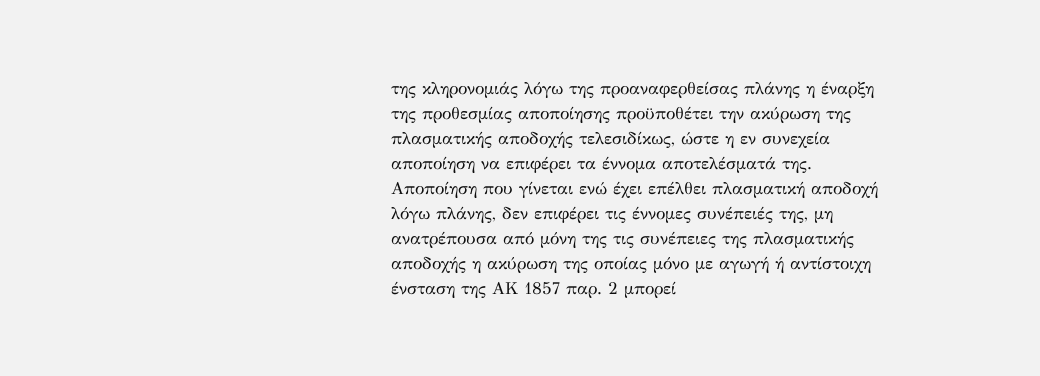της κληρονομιάς λόγω της προαναφερθείσας πλάνης η έναρξη της προθεσμίας αποποίησης προϋποθέτει την ακύρωση της πλασματικής αποδοχής τελεσιδίκως, ώστε η εν συνεχεία αποποίηση να επιφέρει τα έννομα αποτελέσματά της. Αποποίηση που γίνεται ενώ έχει επέλθει πλασματική αποδοχή λόγω πλάνης, δεν επιφέρει τις έννομες συνέπειές της, μη ανατρέπουσα από μόνη της τις συνέπειες της πλασματικής αποδοχής η ακύρωση της οποίας μόνο με αγωγή ή αντίστοιχη ένσταση της ΑΚ 1857 παρ. 2 μπορεί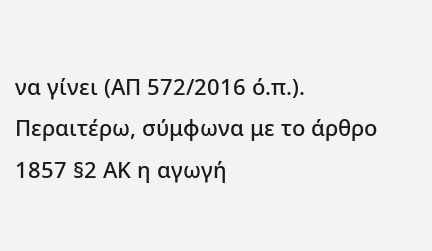να γίνει (ΑΠ 572/2016 ό.π.). Περαιτέρω, σύμφωνα με το άρθρο 1857 §2 ΑΚ η αγωγή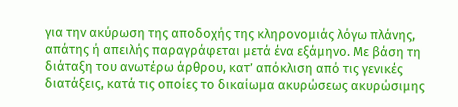για την ακύρωση της αποδοχής της κληρονομιάς λόγω πλάνης, απάτης ή απειλής παραγράφεται μετά ένα εξάμηνο. Με βάση τη διάταξη του ανωτέρω άρθρου, κατ’ απόκλιση από τις γενικές διατάξεις, κατά τις οποίες το δικαίωμα ακυρώσεως ακυρώσιμης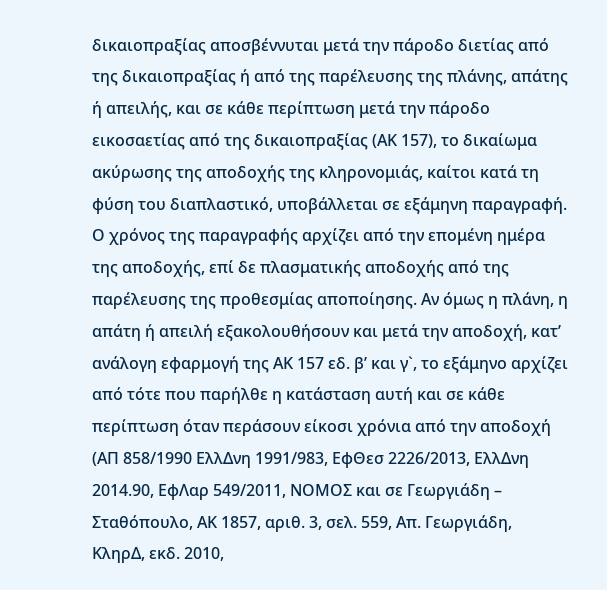δικαιοπραξίας αποσβέννυται μετά την πάροδο διετίας από της δικαιοπραξίας ή από της παρέλευσης της πλάνης, απάτης ή απειλής, και σε κάθε περίπτωση μετά την πάροδο εικοσαετίας από της δικαιοπραξίας (ΑΚ 157), το δικαίωμα ακύρωσης της αποδοχής της κληρονομιάς, καίτοι κατά τη φύση του διαπλαστικό, υποβάλλεται σε εξάμηνη παραγραφή. Ο χρόνος της παραγραφής αρχίζει από την επομένη ημέρα της αποδοχής, επί δε πλασματικής αποδοχής από της παρέλευσης της προθεσμίας αποποίησης. Αν όμως η πλάνη, η απάτη ή απειλή εξακολουθήσουν και μετά την αποδοχή, κατ’ ανάλογη εφαρμογή της ΑΚ 157 εδ. β’ και γ`, το εξάμηνο αρχίζει από τότε που παρήλθε η κατάσταση αυτή και σε κάθε περίπτωση όταν περάσουν είκοσι χρόνια από την αποδοχή (ΑΠ 858/1990 ΕλλΔνη 1991/983, ΕφΘεσ 2226/2013, ΕλλΔνη 2014.90, ΕφΛαρ 549/2011, ΝΟΜΟΣ και σε Γεωργιάδη – Σταθόπουλο, ΑΚ 1857, αριθ. 3, σελ. 559, Απ. Γεωργιάδη, ΚληρΔ, εκδ. 2010,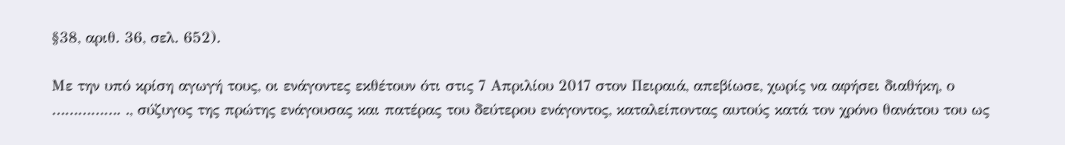§38, αριθ. 36, σελ. 652).

Με την υπό κρίση αγωγή τους, οι ενάγοντες εκθέτουν ότι στις 7 Απριλίου 2017 στον Πειραιά, απεβίωσε, χωρίς να αφήσει διαθήκη, ο ……………. ., σύζυγος της πρώτης ενάγουσας και πατέρας του δεύτερου ενάγοντος, καταλείποντας αυτούς κατά τον χρόνο θανάτου του ως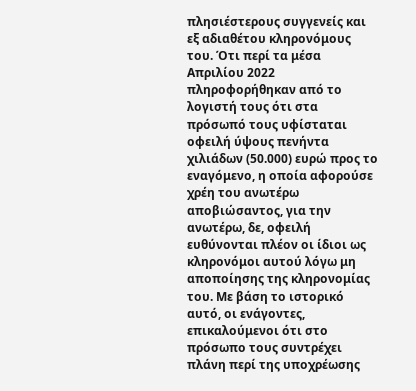πλησιέστερους συγγενείς και εξ αδιαθέτου κληρονόμους του. Ότι περί τα μέσα Απριλίου 2022 πληροφορήθηκαν από το λογιστή τους ότι στα πρόσωπό τους υφίσταται οφειλή ύψους πενήντα χιλιάδων (50.000) ευρώ προς το εναγόμενο, η οποία αφορούσε χρέη του ανωτέρω αποβιώσαντος, για την ανωτέρω, δε, οφειλή ευθύνονται πλέον οι ίδιοι ως κληρονόμοι αυτού λόγω μη αποποίησης της κληρονομίας του. Με βάση το ιστορικό αυτό, οι ενάγοντες, επικαλούμενοι ότι στο πρόσωπο τους συντρέχει πλάνη περί της υποχρέωσης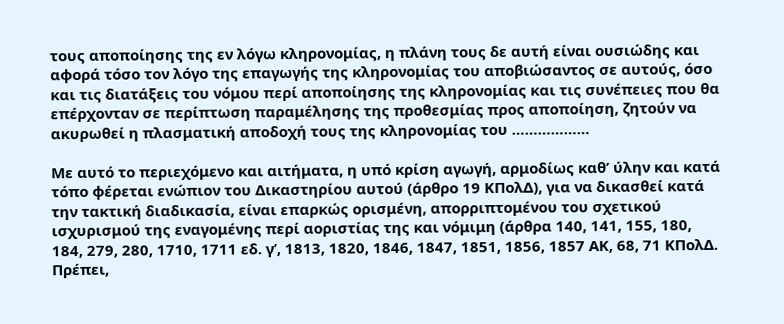τους αποποίησης της εν λόγω κληρονομίας, η πλάνη τους δε αυτή είναι ουσιώδης και αφορά τόσο τον λόγο της επαγωγής της κληρονομίας του αποβιώσαντος σε αυτούς, όσο και τις διατάξεις του νόμου περί αποποίησης της κληρονομίας και τις συνέπειες που θα επέρχονταν σε περίπτωση παραμέλησης της προθεσμίας προς αποποίηση, ζητούν να ακυρωθεί η πλασματική αποδοχή τους της κληρονομίας του ………………

Με αυτό το περιεχόμενο και αιτήματα, η υπό κρίση αγωγή, αρμοδίως καθ’ ύλην και κατά τόπο φέρεται ενώπιον του Δικαστηρίου αυτού (άρθρο 19 ΚΠολΔ), για να δικασθεί κατά την τακτική διαδικασία, είναι επαρκώς ορισμένη, απορριπτομένου του σχετικού ισχυρισμού της εναγομένης περί αοριστίας της και νόμιμη (άρθρα 140, 141, 155, 180, 184, 279, 280, 1710, 1711 εδ. γ’, 1813, 1820, 1846, 1847, 1851, 1856, 1857 ΑΚ, 68, 71 ΚΠολΔ. Πρέπει,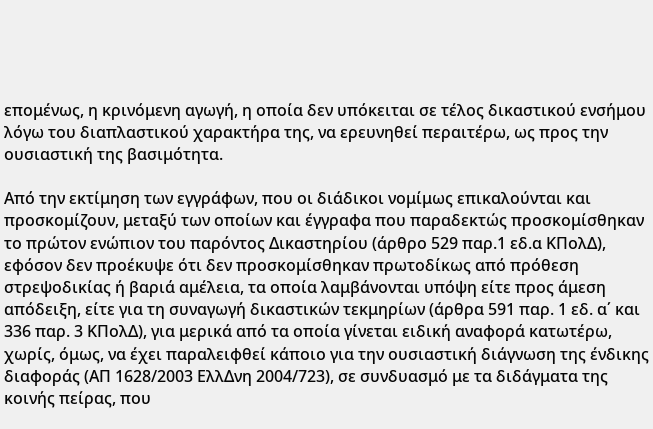επομένως, η κρινόμενη αγωγή, η οποία δεν υπόκειται σε τέλος δικαστικού ενσήμου λόγω του διαπλαστικού χαρακτήρα της, να ερευνηθεί περαιτέρω, ως προς την ουσιαστική της βασιμότητα.

Από την εκτίμηση των εγγράφων, που οι διάδικοι νομίμως επικαλούνται και προσκομίζουν, μεταξύ των οποίων και έγγραφα που παραδεκτώς προσκομίσθηκαν το πρώτον ενώπιον του παρόντος Δικαστηρίου (άρθρο 529 παρ.1 εδ.α ΚΠολΔ), εφόσον δεν προέκυψε ότι δεν προσκομίσθηκαν πρωτοδίκως από πρόθεση στρεψοδικίας ή βαριά αμέλεια, τα οποία λαμβάνονται υπόψη είτε προς άμεση απόδειξη, είτε για τη συναγωγή δικαστικών τεκμηρίων (άρθρα 591 παρ. 1 εδ. α΄ και 336 παρ. 3 ΚΠολΔ), για μερικά από τα οποία γίνεται ειδική αναφορά κατωτέρω, χωρίς, όμως, να έχει παραλειφθεί κάποιο για την ουσιαστική διάγνωση της ένδικης διαφοράς (ΑΠ 1628/2003 ΕλλΔνη 2004/723), σε συνδυασμό με τα διδάγματα της κοινής πείρας, που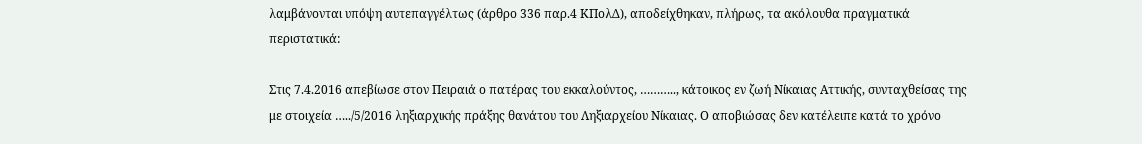λαμβάνονται υπόψη αυτεπαγγέλτως (άρθρο 336 παρ.4 ΚΠολΔ), αποδείχθηκαν, πλήρως, τα ακόλουθα πραγματικά περιστατικά:

Στις 7.4.2016 απεβίωσε στον Πειραιά ο πατέρας του εκκαλούντος, ……….., κάτοικος εν ζωή Νίκαιας Αττικής, συνταχθείσας της με στοιχεία …../5/2016 ληξιαρχικής πράξης θανάτου του Ληξιαρχείου Νίκαιας. Ο αποβιώσας δεν κατέλειπε κατά το χρόνο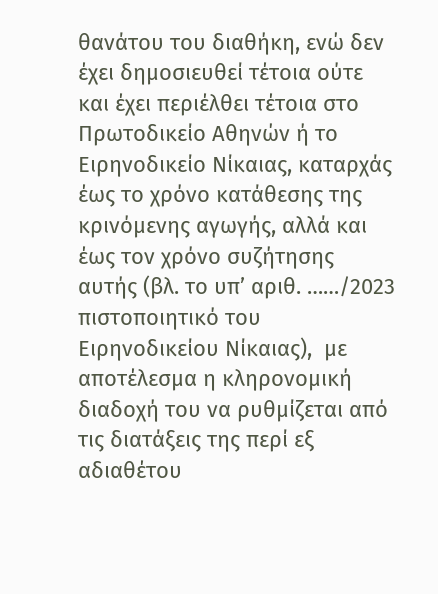θανάτου του διαθήκη, ενώ δεν έχει δημοσιευθεί τέτοια ούτε και έχει περιέλθει τέτοια στο Πρωτοδικείο Αθηνών ή το Ειρηνοδικείο Νίκαιας, καταρχάς έως το χρόνο κατάθεσης της κρινόμενης αγωγής, αλλά και έως τον χρόνο συζήτησης αυτής (βλ. το υπ’ αριθ. ……/2023 πιστοποιητικό του Ειρηνοδικείου Νίκαιας),  με αποτέλεσμα η κληρονομική διαδοχή του να ρυθμίζεται από τις διατάξεις της περί εξ αδιαθέτου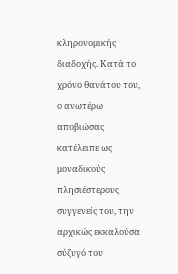κληρονομικής διαδοχής. Κατά το χρόνο θανάτου του, ο ανωτέρω αποβιώσας κατέλειπε ως μοναδικούς πλησιέστερους συγγενείς του, την αρχικώς εκκαλούσα σύζυγό του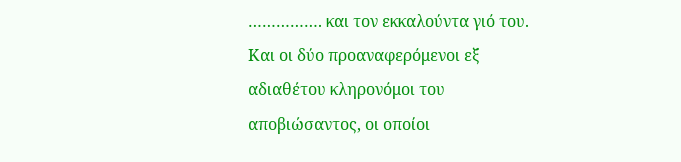……………. και τον εκκαλούντα γιό του. Και οι δύο προαναφερόμενοι εξ αδιαθέτου κληρονόμοι του αποβιώσαντος, οι οποίοι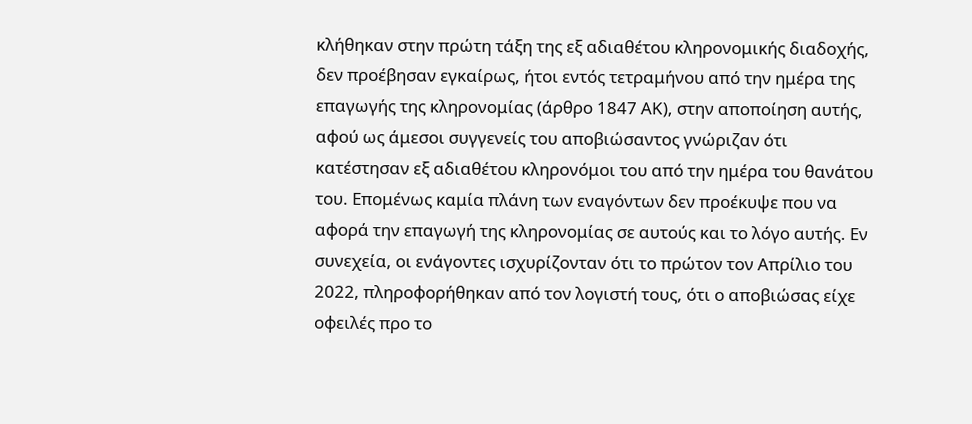κλήθηκαν στην πρώτη τάξη της εξ αδιαθέτου κληρονομικής διαδοχής, δεν προέβησαν εγκαίρως, ήτοι εντός τετραμήνου από την ημέρα της επαγωγής της κληρονομίας (άρθρο 1847 ΑΚ), στην αποποίηση αυτής, αφού ως άμεσοι συγγενείς του αποβιώσαντος γνώριζαν ότι κατέστησαν εξ αδιαθέτου κληρονόμοι του από την ημέρα του θανάτου του. Επομένως καμία πλάνη των εναγόντων δεν προέκυψε που να αφορά την επαγωγή της κληρονομίας σε αυτούς και το λόγο αυτής. Εν συνεχεία, οι ενάγοντες ισχυρίζονταν ότι το πρώτον τον Απρίλιο του 2022, πληροφορήθηκαν από τον λογιστή τους, ότι ο αποβιώσας είχε οφειλές προ το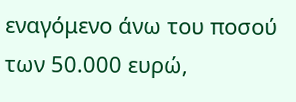εναγόμενο άνω του ποσού των 50.000 ευρώ,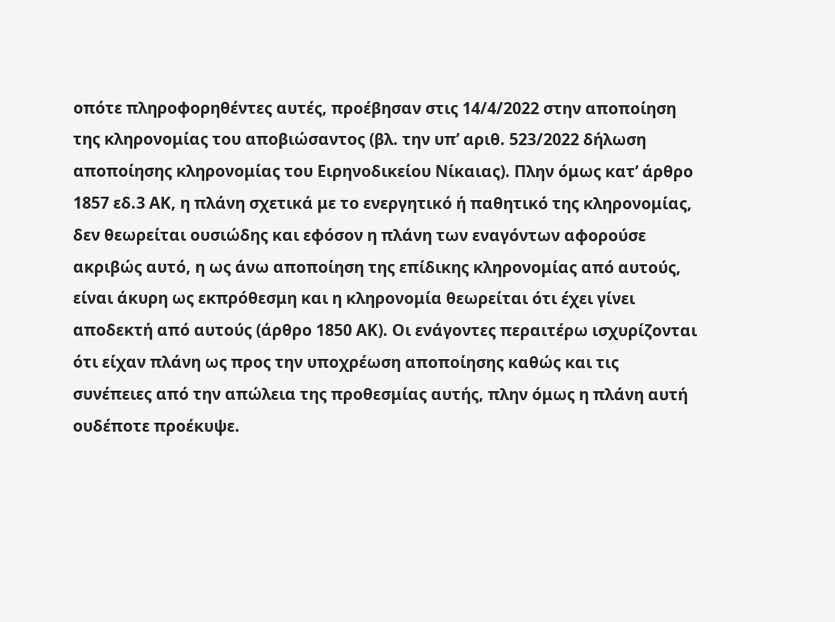οπότε πληροφορηθέντες αυτές, προέβησαν στις 14/4/2022 στην αποποίηση της κληρονομίας του αποβιώσαντος (βλ. την υπ’ αριθ. 523/2022 δήλωση αποποίησης κληρονομίας του Ειρηνοδικείου Νίκαιας). Πλην όμως κατ’ άρθρο 1857 εδ.3 ΑΚ, η πλάνη σχετικά με το ενεργητικό ή παθητικό της κληρονομίας, δεν θεωρείται ουσιώδης και εφόσον η πλάνη των εναγόντων αφορούσε ακριβώς αυτό, η ως άνω αποποίηση της επίδικης κληρονομίας από αυτούς, είναι άκυρη ως εκπρόθεσμη και η κληρονομία θεωρείται ότι έχει γίνει αποδεκτή από αυτούς (άρθρο 1850 ΑΚ). Οι ενάγοντες περαιτέρω ισχυρίζονται ότι είχαν πλάνη ως προς την υποχρέωση αποποίησης καθώς και τις συνέπειες από την απώλεια της προθεσμίας αυτής, πλην όμως η πλάνη αυτή ουδέποτε προέκυψε.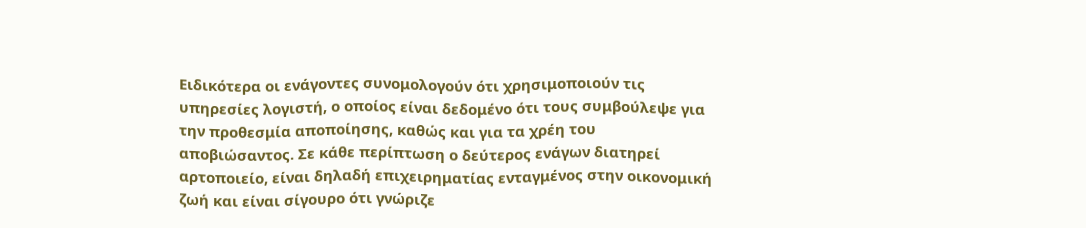Ειδικότερα οι ενάγοντες συνομολογούν ότι χρησιμοποιούν τις υπηρεσίες λογιστή, ο οποίος είναι δεδομένο ότι τους συμβούλεψε για την προθεσμία αποποίησης, καθώς και για τα χρέη του αποβιώσαντος. Σε κάθε περίπτωση ο δεύτερος ενάγων διατηρεί αρτοποιείο, είναι δηλαδή επιχειρηματίας ενταγμένος στην οικονομική ζωή και είναι σίγουρο ότι γνώριζε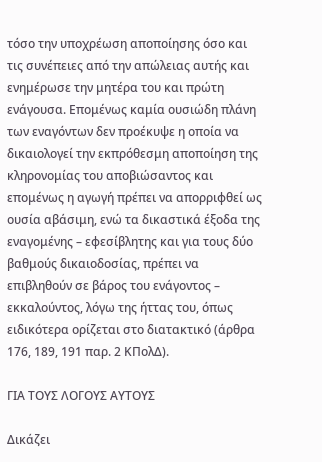τόσο την υποχρέωση αποποίησης όσο και τις συνέπειες από την απώλειας αυτής και ενημέρωσε την μητέρα του και πρώτη ενάγουσα. Επομένως καμία ουσιώδη πλάνη των εναγόντων δεν προέκυψε η οποία να δικαιολογεί την εκπρόθεσμη αποποίηση της κληρονομίας του αποβιώσαντος και επομένως η αγωγή πρέπει να απορριφθεί ως ουσία αβάσιμη, ενώ τα δικαστικά έξοδα της εναγομένης – εφεσίβλητης και για τους δύο βαθμούς δικαιοδοσίας, πρέπει να επιβληθούν σε βάρος του ενάγοντος – εκκαλούντος, λόγω της ήττας του, όπως ειδικότερα ορίζεται στο διατακτικό (άρθρα 176, 189, 191 παρ. 2 ΚΠολΔ).

ΓΙΑ ΤΟΥΣ ΛΟΓΟΥΣ ΑΥΤΟΥΣ

Δικάζει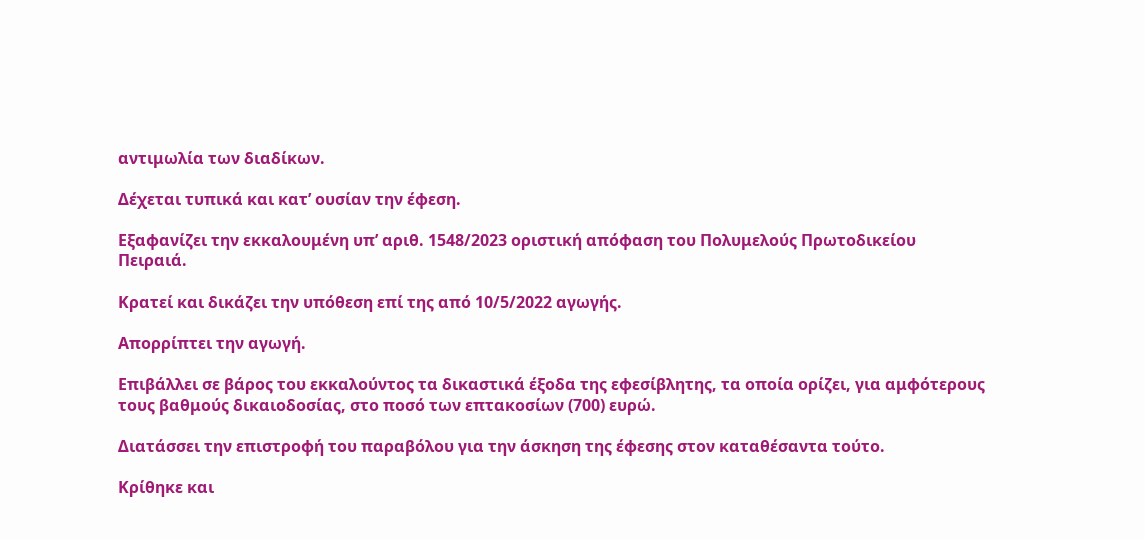αντιμωλία των διαδίκων.

Δέχεται τυπικά και κατ’ ουσίαν την έφεση.

Εξαφανίζει την εκκαλουμένη υπ’ αριθ. 1548/2023 οριστική απόφαση του Πολυμελούς Πρωτοδικείου Πειραιά.

Κρατεί και δικάζει την υπόθεση επί της από 10/5/2022 αγωγής.

Απορρίπτει την αγωγή.

Επιβάλλει σε βάρος του εκκαλούντος τα δικαστικά έξοδα της εφεσίβλητης, τα οποία ορίζει, για αμφότερους τους βαθμούς δικαιοδοσίας, στο ποσό των επτακοσίων (700) ευρώ.

Διατάσσει την επιστροφή του παραβόλου για την άσκηση της έφεσης στον καταθέσαντα τούτο.

Κρίθηκε και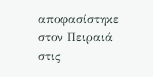αποφασίστηκε στον Πειραιά στις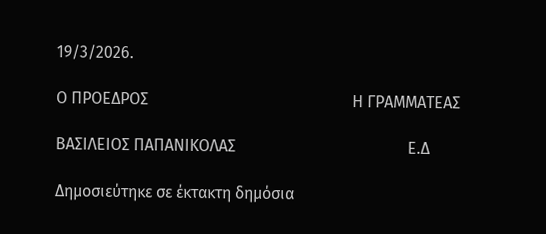19/3/2026.

Ο ΠΡΟΕΔΡΟΣ                                                   Η ΓΡΑΜΜΑΤΕΑΣ

ΒΑΣΙΛΕΙΟΣ ΠΑΠΑΝΙΚΟΛΑΣ                                           Ε.Δ

Δημοσιεύτηκε σε έκτακτη δημόσια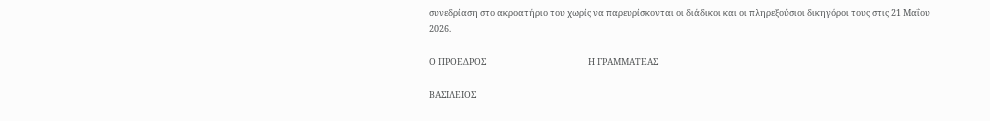συνεδρίαση στο ακροατήριο του χωρίς να παρευρίσκονται οι διάδικοι και οι πληρεξούσιοι δικηγόροι τους στις 21 Μαΐου 2026.

Ο ΠΡΟΕΔΡΟΣ                                                   Η ΓΡΑΜΜΑΤΕΑΣ

ΒΑΣΙΛΕΙΟΣ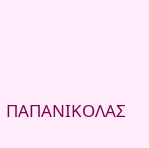ΠΑΠΑΝΙΚΟΛΑΣ